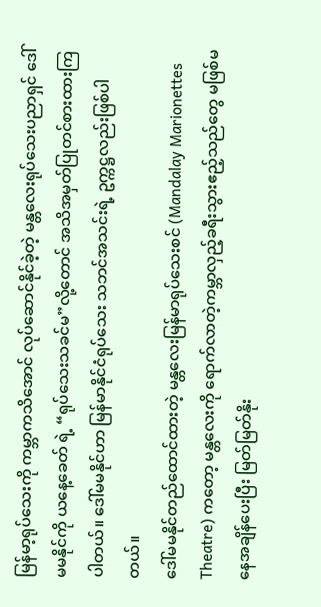မြန်မာ့ရုပ်သေးကို ကမ္ဘာကသိအောင် လုပ်ဆောင်နိုင်ခဲ့တဲ့ မန္တလေးရုပ်သေးပညာရှင် ဒေါ်မမနိုင်ကို ယနေ့ခေတ် ရဲ့ “ရုပ်သေးသခင်မ”လို့တောင် အသိအမှတ်ပြုတင်စားထားကြပါတယ်။ ဒေါ်မမနိုင်ဟာ မြန်မာနိုင်ငံရုပ်သေး သဘင်အသင်းရဲ့ ဥက္ကဋ္ဌလည်းဖြစ်ပါတယ်။
ဒေါ်မမနိုင်တည်ထောင်ထားတဲ့ မန္တလေးမြန်မာရုပ်သေးစင် (Mandalay Marionettes Theatre) ကတော့ မန္တလေးကို ရောက်လာတဲ့ကမ္ဘာလှည့်ခရီးသွားဧည့်သည်တွေ မဖြစ်မနေအချိန်ပေးပြီး မြတ်မြတ်နိုး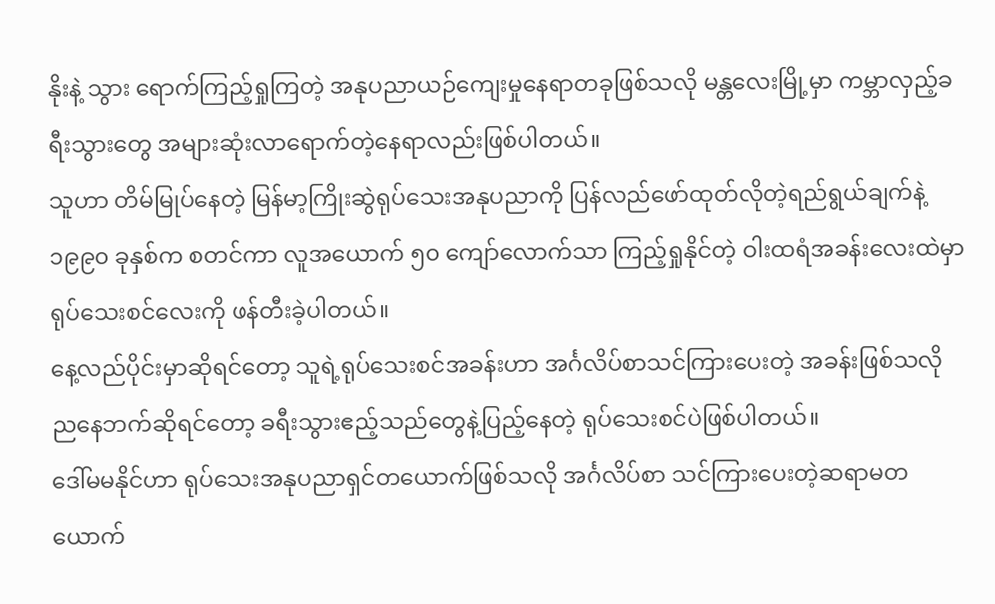နိုးနဲ့ သွား ရောက်ကြည့်ရှုကြတဲ့ အနုပညာယဉ်ကျေးမှုနေရာတခုဖြစ်သလို မန္တလေးမြို့မှာ ကမ္ဘာလှည့်ခရီးသွားတွေ အများဆုံးလာရောက်တဲ့နေရာလည်းဖြစ်ပါတယ်။
သူဟာ တိမ်မြုပ်နေတဲ့ မြန်မာ့ကြိုးဆွဲရုပ်သေးအနုပညာကို ပြန်လည်ဖော်ထုတ်လိုတဲ့ရည်ရွယ်ချက်နဲ့ ၁၉၉၀ ခုနှစ်က စတင်ကာ လူအယောက် ၅၀ ကျော်လောက်သာ ကြည့်ရှုနိုင်တဲ့ ဝါးထရံအခန်းလေးထဲမှာ ရုပ်သေးစင်လေးကို ဖန်တီးခဲ့ပါတယ်။
နေ့လည်ပိုင်းမှာဆိုရင်တော့ သူရဲ့ရုပ်သေးစင်အခန်းဟာ အင်္ဂလိပ်စာသင်ကြားပေးတဲ့ အခန်းဖြစ်သလို ညနေဘက်ဆိုရင်တော့ ခရီးသွားဧည့်သည်တွေနဲ့ပြည့်နေတဲ့ ရုပ်သေးစင်ပဲဖြစ်ပါတယ်။
ဒေါ်မမနိုင်ဟာ ရုပ်သေးအနုပညာရှင်တယောက်ဖြစ်သလို အင်္ဂလိပ်စာ သင်ကြားပေးတဲ့ဆရာမတယောက်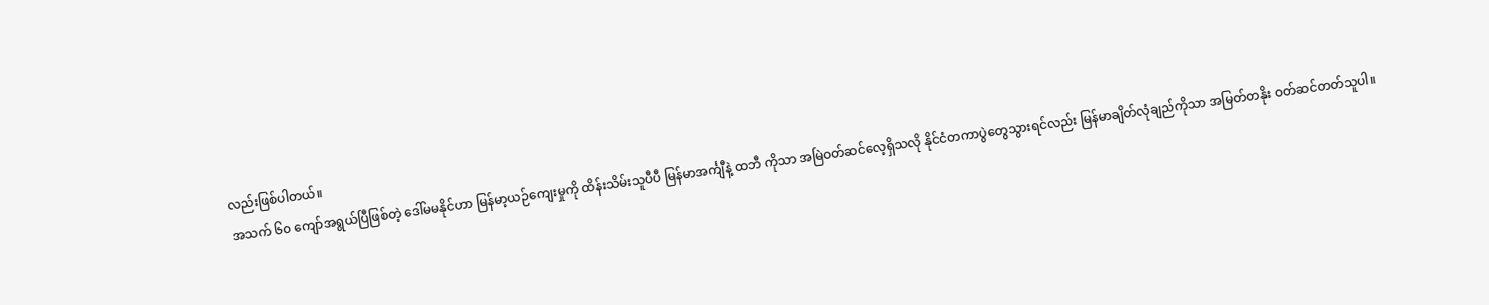လည်းဖြစ်ပါတယ်။
အသက် ၆၀ ကျော်အရွယ်ပြီဖြစ်တဲ့ ဒေါ်မမနိုင်ဟာ မြန်မာ့ယဉ်ကျေးမှုကို ထိန်းသိမ်းသူပီပီ မြန်မာအင်္ကျီနဲ့ ထဘီ ကိုသာ အမြဲဝတ်ဆင်လေ့ရှိသလို နိုင်ငံတကာပွဲတွေသွားရင်လည်း မြန်မာချိတ်လုံချည်ကိုသာ အမြတ်တနိုး ဝတ်ဆင်တတ်သူပါ။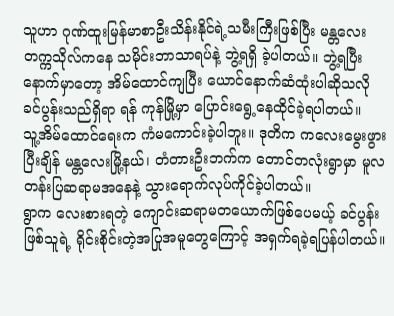သူဟာ ဂုဏ်ထူးမြန်မာစာဦးသိန်းနိုင်ရဲ့သမီးကြီးဖြစ်ပြီး မန္တလေးတက္ကသိုလ်ကနေ သမိုင်းဘာသာရပ်နဲ့ ဘွဲ့ရရှိ ခဲ့ပါတယ်။ ဘွဲ့ရပြီးနောက်မှာတော့ အိမ်ထောင်ကျပြီး ယောင်နောက်ဆံထုံးပါဆိုသလို ခင်ပွန်းသည်ရှိရာ ရန် ကုန်မြို့မှာ ပြောင်းရွေ့နေထိုင်ခဲ့ရပါတယ်။
သူ့အိမ်ထောင်ရေးက ကံမကောင်းခဲ့ပါဘူး။ ဒုတိက ကလေးမွေးဖွားပြီးချိန် မန္တလေးမြို့နယ်၊ တံတားဦးဘက်က တောင်တလုံးရွာမှာ မူလတန်းပြဆရာမအနေနဲ့ သွားရောက်လုပ်ကိုင်ခဲ့ပါတယ်။
ရွာက လေးစားရတဲ့ ကျောင်းဆရာမတယောက်ဖြစ်ပေမယ့် ခင်ပွန်းဖြစ်သူရဲ့ ရိုင်းစိုင်းတဲ့အပြုအမူတွေကြောင့် အရှက်ရခဲ့ရပြန်ပါတယ်။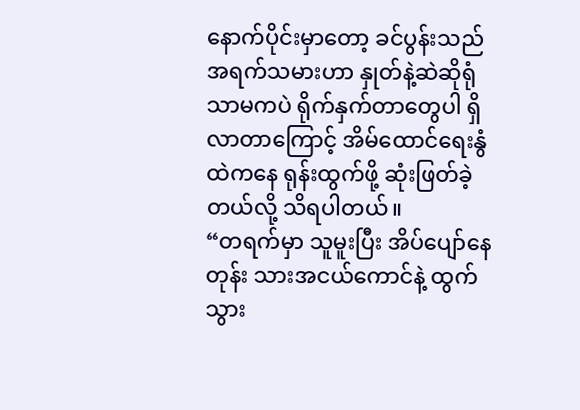နောက်ပိုင်းမှာတော့ ခင်ပွန်းသည်အရက်သမားဟာ နှုတ်နဲ့ဆဲဆိုရုံသာမကပဲ ရိုက်နှက်တာတွေပါ ရှိလာတာကြောင့် အိမ်ထောင်ရေးနွံထဲကနေ ရုန်းထွက်ဖို့ ဆုံးဖြတ်ခဲ့တယ်လို့ သိရပါတယ်။
“တရက်မှာ သူမူးပြီး အိပ်ပျော်နေတုန်း သားအငယ်ကောင်နဲ့ ထွက်သွား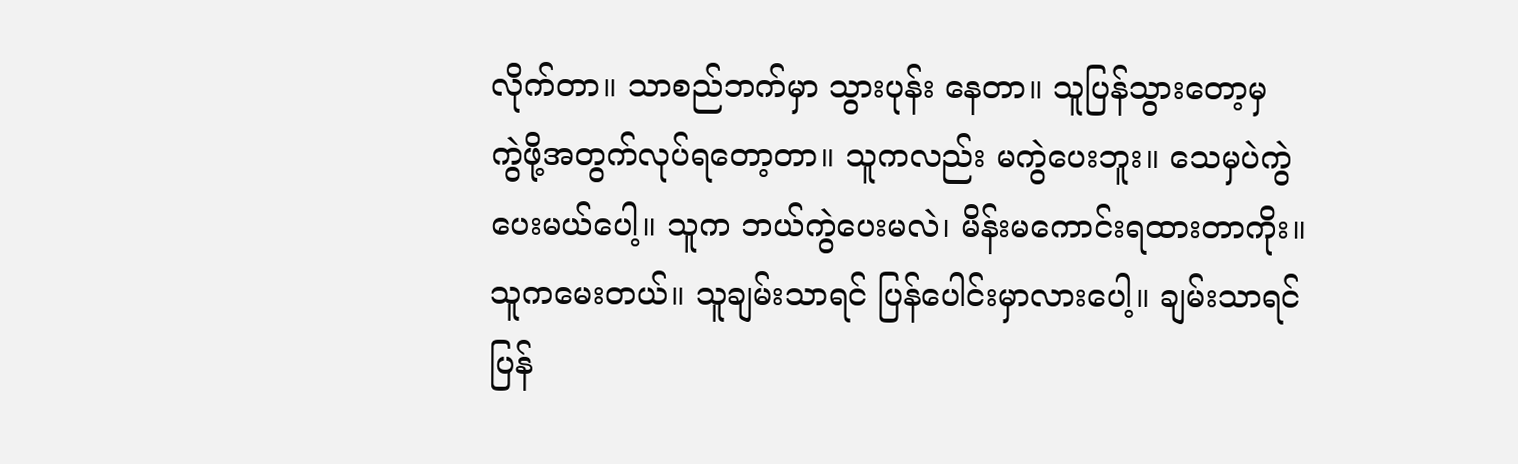လိုက်တာ။ သာစည်ဘက်မှာ သွားပုန်း နေတာ။ သူပြန်သွားတော့မှ ကွဲဖို့အတွက်လုပ်ရတော့တာ။ သူကလည်း မကွဲပေးဘူး။ သေမှပဲကွဲပေးမယ်ပေါ့။ သူက ဘယ်ကွဲပေးမလဲ၊ မိန်းမကောင်းရထားတာကိုး။ သူကမေးတယ်။ သူချမ်းသာရင် ပြန်ပေါင်းမှာလားပေါ့။ ချမ်းသာရင် ပြန်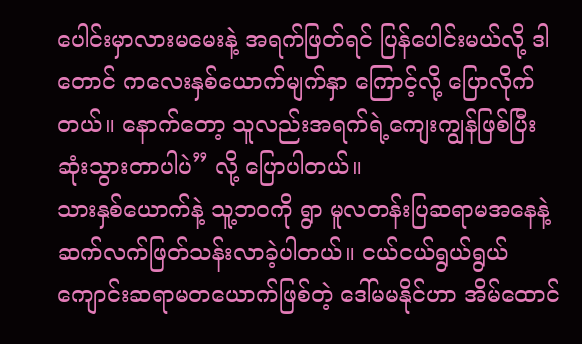ပေါင်းမှာလားမမေးနဲ့ အရက်ဖြတ်ရင် ပြန်ပေါင်းမယ်လို့ ဒါတောင် ကလေးနှစ်ယောက်မျက်နှာ ကြောင့်လို့ ပြောလိုက်တယ်။ နောက်တော့ သူလည်းအရက်ရဲ့ကျေးကျွန်ဖြစ်ပြီး ဆုံးသွားတာပါပဲ” လို့ ပြောပါတယ်။
သားနှစ်ယောက်နဲ့ သူ့ဘဝကို ရွာ မူလတန်းပြဆရာမအနေနဲ့ ဆက်လက်ဖြတ်သန်းလာခဲ့ပါတယ်။ ငယ်ငယ်ရွယ်ရွယ်ကျောင်းဆရာမတယောက်ဖြစ်တဲ့ ဒေါ်မမနိုင်ဟာ အိမ်ထောင်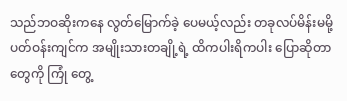သည်ဘဝဆိုးကနေ လွတ်မြောက်ခဲ့ ပေမယ့်လည်း တခုလပ်မိန်းမမို့ ပတ်ဝန်းကျင်က အမျိုးသားတချို့ရဲ့ ထိကပါးရိကပါး ပြောဆိုတာတွေကို ကြုံ တွေ့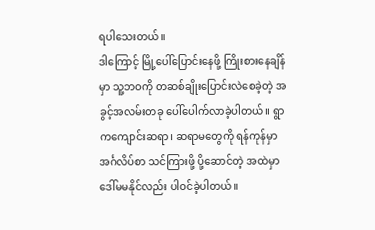ရပါသေးတယ်။
ဒါကြောင့် မြို့ပေါ်ပြောင်းနေဖို့ ကြိုးစားနေချိန်မှာ သူ့ဘဝကို တဆစ်ချိုးပြောင်းလဲစေခဲ့တဲ့ အခွင့်အလမ်းတခု ပေါ်ပေါက်လာခဲ့ပါတယ်။ ရွာကကျောင်းဆရာ၊ ဆရာမတွေကို ရန်ကုန်မှာ အင်္ဂလိပ်စာ သင်ကြားဖို့ ပို့ဆောင်တဲ့ အထဲမှာ ဒေါ်မမနိုင်လည်း ပါဝင်ခဲ့ပါတယ်။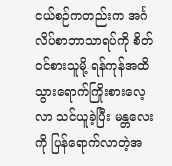ငယ်စဉ်ကတည်းက အင်္ဂလိပ်စာဘာသာရပ်ကို စိတ်ဝင်စားသူမို့ ရန်ကုန်အထိ သွားရောက်ကြိုးစားလေ့လာ သင်ယူခဲ့ပြီး မန္တလေးကို ပြန်ရောက်လာတဲ့အ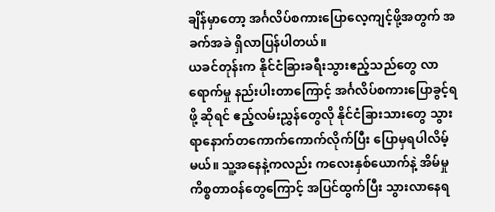ချိန်မှာတော့ အင်္ဂလိပ်စကားပြောလေ့ကျင့်ဖို့အတွက် အခက်အခဲ ရှိလာပြန်ပါတယ်။
ယခင်တုန်းက နိုင်ငံခြားခရီးသွားဧည့်သည်တွေ လာရောက်မှု နည်းပါးတာကြောင့် အင်္ဂလိပ်စကားပြောခွင့်ရဖို့ ဆိုရင် ဧည့်လမ်းညွှန်တွေလို နိုင်ငံခြားသားတွေ သွားရာနောက်တကောက်ကောက်လိုက်ပြီး ပြောမှရပါလိမ့်မယ်။ သူ့အနေနဲ့ကလည်း ကလေးနှစ်ယောက်နဲ့ အိမ်မှုကိစ္စတာဝန်တွေကြောင့် အပြင်ထွက်ပြီး သွားလာနေရ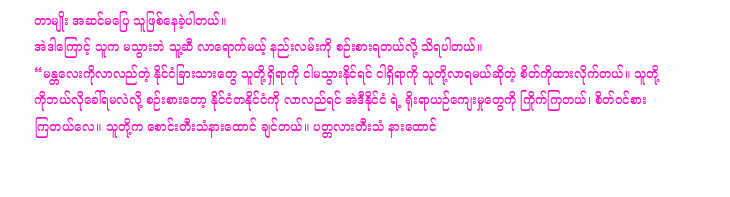တာမျိုး အဆင်မပြေ သူဖြစ်နေခဲ့ပါတယ်။
အဲဒါကြောင့် သူက မသွားဘဲ သူ့ဆီ လာရောက်မယ့် နည်းလမ်းကို စဉ်းစားရတယ်လို့ သိရပါတယ်။
“မန္တလေးကိုလာလည်တဲ့ နိုင်ငံခြားသားတွေ သူတို့ရှိရာကို ငါမသွားနိုင်ရင် ငါရှိရာကို သူတို့လာရမယ်ဆိုတဲ့ စိတ်ကိုထားလိုက်တယ်။ သူတို့ကိုဘယ်လိုခေါ်ရမလဲလို့ စဉ်းစားတော့ နိုင်ငံတနိုင်ငံကို လာလည်ရင် အဲဒီနိုင်ငံ ရဲ့ ရိုးရာယဉ်ကျေးမှုတွေကို ကြိုက်ကြတယ်၊ စိတ်ဝင်စားကြတယ်လေ။ သူတို့က စောင်းတီးသံနားထောင် ချင်တယ်။ ပတ္တလားတီးသံ နားထောင်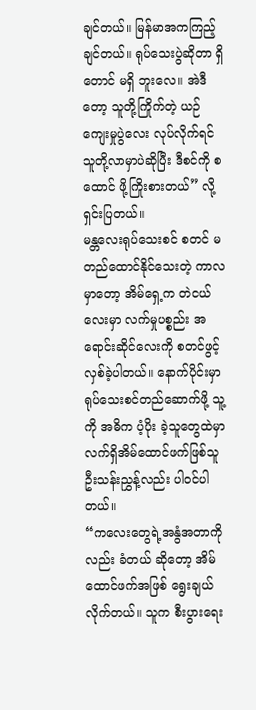ချင်တယ်။ မြန်မာအကကြည့်ချင်တယ်။ ရုပ်သေးပွဲဆိုတာ ရှိတောင် မရှိ ဘူးလေ။ အဲဒီတော့ သူတို့ကြိုက်တဲ့ ယဉ်ကျေးမှုပွဲလေး လုပ်လိုက်ရင် သူတို့လာမှာပဲဆိုပြီး ဒီစင်ကို စထောင် ဖို့ကြိုးစားတယ်” လို့ ရှင်းပြတယ်။
မန္တလေးရုပ်သေးစင် စတင် မတည်ထောင်နိုင်သေးတဲ့ ကာလမှာတော့ အိမ်ရှေ့က တဲငယ်လေးမှာ လက်မှုပစ္စည်း အရောင်းဆိုင်လေးကို စတင်ဖွင့်လှစ်ခဲ့ပါတယ်။ နောက်ပိုင်းမှာ ရုပ်သေးစင်တည်ဆောက်ဖို့ သူ့ကို အဓိက ပံ့ပိုး ခဲ့သူတွေထဲမှာ လက်ရှိအိမ်ထောင်ဖက်ဖြစ်သူ ဦးသန်းညွှန့်လည်း ပါဝင်ပါတယ်။
“ကလေးတွေရဲ့အနွံအတာကိုလည်း ခံတယ် ဆိုတော့ အိမ်ထောင်ဖက်အဖြစ် ရွေးချယ်လိုက်တယ်။ သူက စီးပွားရေး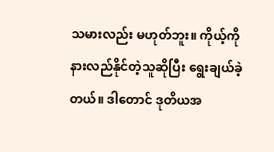သမားလည်း မဟုတ်ဘူး။ ကိုယ့်ကိုနားလည်နိုင်တဲ့သူဆိုပြီး ရွေးချယ်ခဲ့တယ်။ ဒါတောင် ဒုတိယအ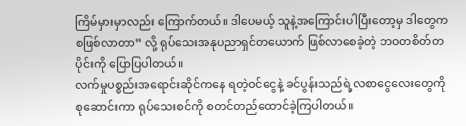ကြိမ်မှားမှာလည်း ကြောက်တယ်။ ဒါပေမယ့် သူနဲ့အကြောင်းပါပြီးတော့မှ ဒါတွေက စဖြစ်လာတာ” လို့ ရုပ်သေးအနုပညာရှင်တယောက် ဖြစ်လာစေခဲ့တဲ့ ဘဝတစိတ်တပိုင်းကို ပြောပြပါတယ်။
လက်မှုပစ္စည်းအရောင်းဆိုင်ကနေ ရတဲ့ဝင်ငွေနဲ့ ခင်ပွန်းသည်ရဲ့လစာငွေလေးတွေကို စုဆောင်းကာ ရုပ်သေးစင်ကို စတင်တည်ထောင်ခဲ့ကြပါတယ်။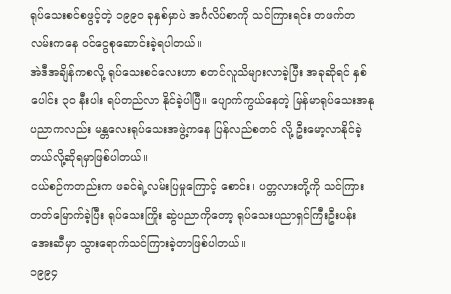ရုပ်သေးစင်စဖွင့်တဲ့ ၁၉၉၀ ခုနှစ်မှာပဲ အင်္ဂလိပ်စာကို သင်ကြားရင်း တဖက်တလမ်းကနေ ဝင်ငွေစုဆောင်းခဲ့ရပါတယ်။
အဲဒီအချိန်ကစလို့ ရုပ်သေးစင်လေးဟာ စတင်လူသိများလာခဲ့ပြီး အခုဆိုရင် နှစ်ပေါင်း ၃၀ နီးပါး ရပ်တည်လာ နိုင်ခဲ့ပါပြီ။ ပျောက်ကွယ်နေတဲ့ မြန်မာရုပ်သေးအနုပညာကလည်း မန္တလေးရုပ်သေးအဖွဲ့ကနေ ပြန်လည်စတင် လို့ ဦးမော့လာနိုင်ခဲ့တယ်လို့ဆိုရမှာဖြစ်ပါတယ်။
ငယ်စဉ်ကတည်းက ဖခင်ရဲ့လမ်းပြမှုကြောင့် စောင်း၊ ပတ္တလားတို့ကို သင်ကြားတတ်မြောက်ခဲ့ပြီး ရုပ်သေးကြိုး ဆွဲပညာကိုတော့ ရုပ်သေးပညာရှင်ကြီးဦးပန်းအေးဆီမှာ သွားရောက်သင်ကြားခဲ့တာဖြစ်ပါတယ်။
၁၉၉၄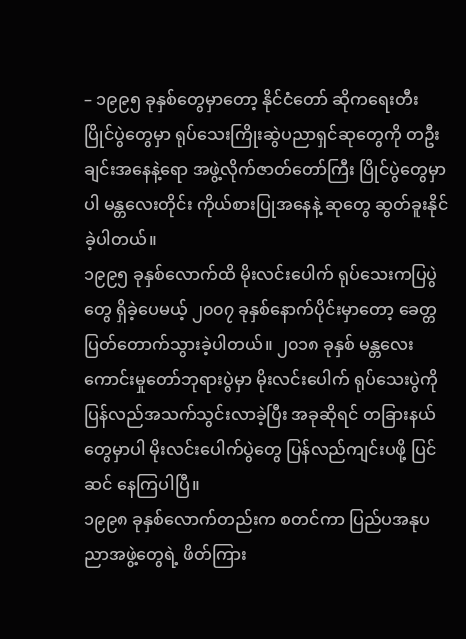– ၁၉၉၅ ခုနှစ်တွေမှာတော့ နိုင်ငံတော် ဆိုကရေးတီး ပြိုင်ပွဲတွေမှာ ရုပ်သေးကြိုးဆွဲပညာရှင်ဆုတွေကို တဦးချင်းအနေနဲ့ရော အဖွဲ့လိုက်ဇာတ်တော်ကြီး ပြိုင်ပွဲတွေမှာပါ မန္တလေးတိုင်း ကိုယ်စားပြုအနေနဲ့ ဆုတွေ ဆွတ်ခူးနိုင်ခဲ့ပါတယ်။
၁၉၉၅ ခုနှစ်လောက်ထိ မိုးလင်းပေါက် ရုပ်သေးကပြပွဲတွေ ရှိခဲ့ပေမယ့် ၂၀၀၇ ခုနှစ်နောက်ပိုင်းမှာတော့ ခေတ္တ ပြတ်တောက်သွားခဲ့ပါတယ်။ ၂၀၁၈ ခုနှစ် မန္တလေးကောင်းမှုတော်ဘုရားပွဲမှာ မိုးလင်းပေါက် ရုပ်သေးပွဲကို ပြန်လည်အသက်သွင်းလာခဲ့ပြီး အခုဆိုရင် တခြားနယ်တွေမှာပါ မိုးလင်းပေါက်ပွဲတွေ ပြန်လည်ကျင်းပဖို့ ပြင်ဆင် နေကြပါပြီ။
၁၉၉၈ ခုနှစ်လောက်တည်းက စတင်ကာ ပြည်ပအနုပညာအဖွဲ့တွေရဲ့ ဖိတ်ကြား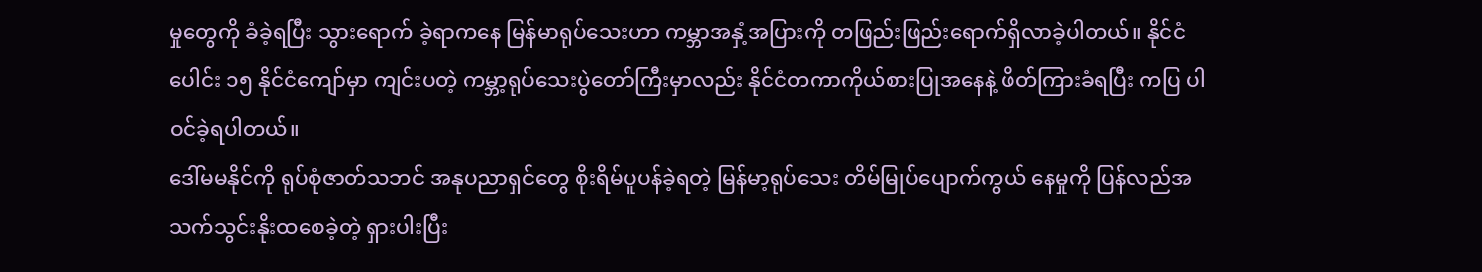မှုတွေကို ခံခဲ့ရပြီး သွားရောက် ခဲ့ရာကနေ မြန်မာရုပ်သေးဟာ ကမ္ဘာအနှံ့အပြားကို တဖြည်းဖြည်းရောက်ရှိလာခဲ့ပါတယ်။ နိုင်ငံပေါင်း ၁၅ နိုင်ငံကျော်မှာ ကျင်းပတဲ့ ကမ္ဘာ့ရုပ်သေးပွဲတော်ကြီးမှာလည်း နိုင်ငံတကာကိုယ်စားပြုအနေနဲ့ ဖိတ်ကြားခံရပြီး ကပြ ပါဝင်ခဲ့ရပါတယ်။
ဒေါ်မမနိုင်ကို ရုပ်စုံဇာတ်သဘင် အနုပညာရှင်တွေ စိုးရိမ်ပူပန်ခဲ့ရတဲ့ မြန်မာ့ရုပ်သေး တိမ်မြုပ်ပျောက်ကွယ် နေမှုကို ပြန်လည်အသက်သွင်းနိုးထစေခဲ့တဲ့ ရှားပါးပြီး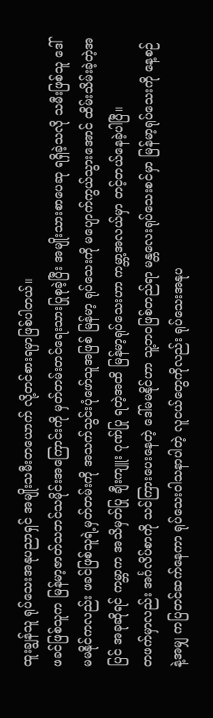ထူးချွန်သူ ရုပ်သေးအနုပညာရှင် အမျိုးသမီးတယောက် လို့တင်စားရမှာဖြစ်ပါတယ်။
ဖခင်ဖြစ်သူက မြန်မာ့ဇာတ်သဘင်သမိုင်းအကြောင်းကို မှတ်တမ်းတင်ရေးသားပြုစုခဲ့ပြီး အမျိုးသားစာပေဆု ရရှိခဲ့သလို သမီးဖြစ်သူ ဒေါ်မမနိုင်ကလည်း ဖခင်ဖြစ်သူရဲ့မှတ်တမ်းကို အသက်သွင်းပုံဖော်သူအဖြစ် မြန်မာ့ ရုပ်သေးကို မပျောက်ကွယ်သွားအောင် ထိမ်းသိမ်းခဲ့တဲ့အပြင် အခုဆိုရင် ကမ္ဘာက အသိမှတ်ပြု ချီးကျူး ဂုဏ်ပြု ရတဲ့အထိ မြန်မာ့ရုပ်သေးဟာ ကမ္ဘာ့အလယ်မှာ တင့်တယ်နေခဲ့ပါပြီ။
တဖက်မှာလည်း အင်္ဂလိပ်စာကို သင်ကြားပေးနေတဲ့ ဒေါ်မမနိုင်ဟာ သူ့ဘဝဖြစ်တည်ရာ မန္တလေးရုပ်သေးစင်မှာ မြန်မာ့ရုပ်သေးကို နေ့စဉ်နဲ့အမျှ ကပြတင်ဆက်နေကာ ရုပ်သေးဝါသနာပါတဲ့ လူငယ်တွေကိုလည်း ရုပ်သေးအနုပ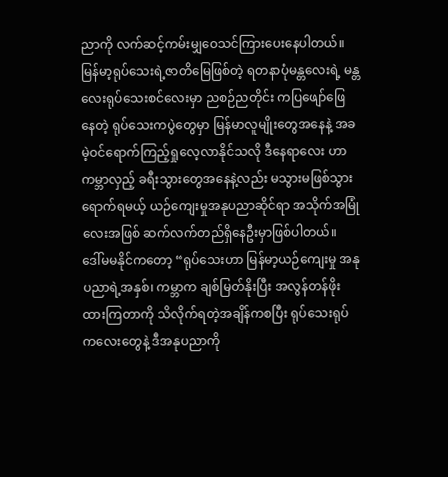ညာကို လက်ဆင့်ကမ်းမျှဝေသင်ကြားပေးနေပါတယ်။
မြန်မာ့ရုပ်သေးရဲ့ဇာတိမြေဖြစ်တဲ့ ရတနာပုံမန္တလေးရဲ့ မန္တလေးရုပ်သေးစင်လေးမှာ ညစဉ်ညတိုင်း ကပြဖျော်ဖြေ နေတဲ့ ရုပ်သေးကပွဲတွေမှာ မြန်မာလူမျိုးတွေအနေနဲ့ အခမဲ့ဝင်ရောက်ကြည့်ရှုလေ့လာနိုင်သလို ဒီနေရာလေး ဟာ ကမ္ဘာလှည့် ခရီးသွားတွေအနေနဲ့လည်း မသွားမဖြစ်သွားရောက်ရမယ့် ယဉ်ကျေးမှုအနုပညာဆိုင်ရာ အသိုက်အမြုံလေးအဖြစ် ဆက်လက်တည်ရှိနေဦးမှာဖြစ်ပါတယ်။
ဒေါ်မမနိုင်ကတော့ “ရုပ်သေးဟာ မြန်မာ့ယဉ်ကျေးမှု အနုပညာရဲ့အနှစ်၊ ကမ္ဘာက ချစ်မြတ်နိုးပြီး အလွန်တန်ဖိုးထားကြတာကို သိလိုက်ရတဲ့အချိန်ကစပြီး ရုပ်သေးရုပ်ကလေးတွေနဲ့ ဒီအနုပညာကို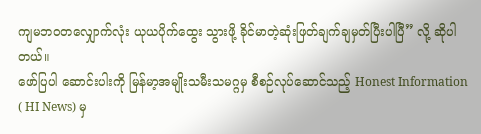ကျမဘဝတလျှောက်လုံး ယုယပိုက်ထွေး သွားဖို့ ခိုင်မာတဲ့ဆုံးဖြတ်ချက်ချမှတ်ပြီးပါပြီ” လို့ ဆိုပါတယ်။
ဖော်ပြပါ ဆောင်းပါးကို မြန်မာ့အမျိုးသမီးသမဂ္ဂမှ စီစဉ်လုပ်ဆောင်သည့် Honest Information ( HI News) မှ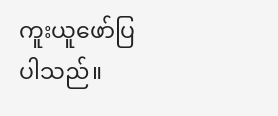ကူးယူဖော်ပြပါသည်။